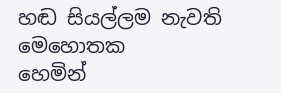හඬ සියල්ලම නැවති මෙහොතක
හෙමින්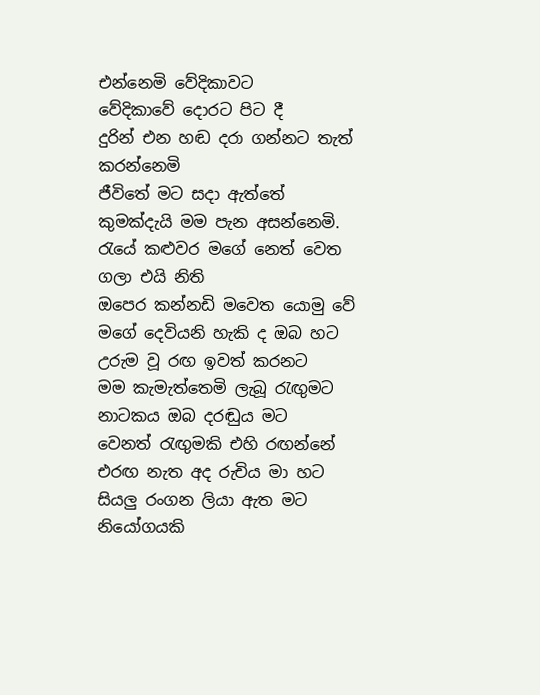එන්නෙමි වේදිකාවට
වේදිකාවේ දොරට පිට දී
දුරින් එන හඬ දරා ගන්නට තැත් කරන්නෙමි
ජීවිතේ මට සදා ඇත්තේ
කුමක්දැයි මම පැන අසන්නෙමි.
රැයේ කළුවර මගේ නෙත් වෙත ගලා එයි නිති
ඔපෙර කන්නඩි මවෙත යොමු වේ
මගේ දෙවියනි හැකි ද ඔබ හට
උරුම වූ රඟ ඉවත් කරනට
මම කැමැත්තෙමි ලැබූ රැඟුමට
නාටකය ඔබ දරඬුය මට
වෙනත් රැඟුමකි එහි රඟන්නේ
එරඟ නැත අද රුචිය මා හට
සියලු රංගන ලියා ඇත මට
නියෝගයකි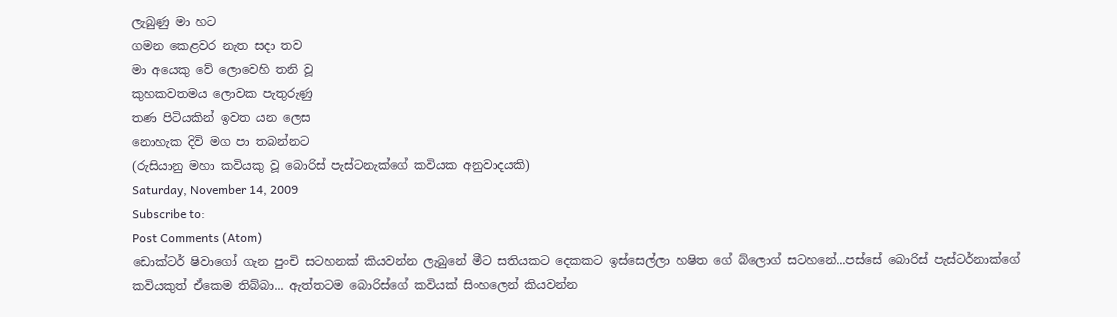ලැබුණු මා හට
ගමන කෙළවර නැත සදා තව
මා අයෙකු වේ ලොවෙහි තනි වූ
කුහකවතමය ලොවක පැතුරුණු
තණ පිටියකින් ඉවත යන ලෙස
නොහැක දිවි මග පා තබන්නට
(රුසියානු මහා කවියකු වූ බොරිස් පැස්ටනැක්ගේ කවියක අනුවාදයකි)
Saturday, November 14, 2009
Subscribe to:
Post Comments (Atom)
ඩොක්ටර් ෂිවාගෝ ගැන පුංචි සටහනක් කියවන්න ලැබුනේ මීට සතියකට දෙකකට ඉස්සෙල්ලා හෂිත ගේ බ්ලොග් සටහනේ...පස්සේ බොරිස් පැස්ටර්නාක්ගේ කවියකුත් ඒකෙම තිබ්බා... ඇත්තටම බොරිස්ගේ කවියක් සිංහලෙන් කියවන්න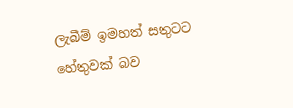ලැබීම් ඉමහත් සතුටට හේතුවක් බව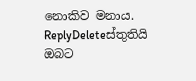නොකිව මනාය.
ReplyDeleteස්තුතියි ඔබට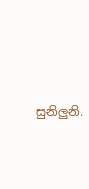සුනිලුනි.